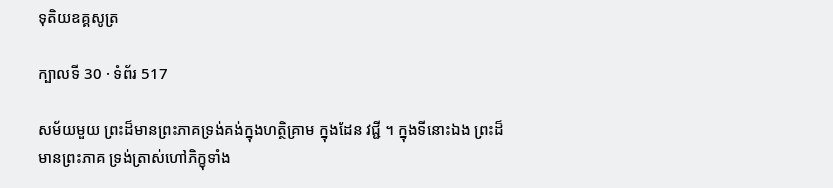ទុតិយឧគ្គសូត្រ

ក្បាលទី 30 · ទំព័រ 517

សម័យមួយ ព្រះដ៏មានព្រះភាគទ្រង់គង់ក្នុងហត្ថិគ្រាម ក្នុងដែន វជ្ជី ។ ក្នុងទីនោះឯង ព្រះដ៏មានព្រះភាគ ទ្រង់ត្រាស់ហៅភិក្ខុទាំង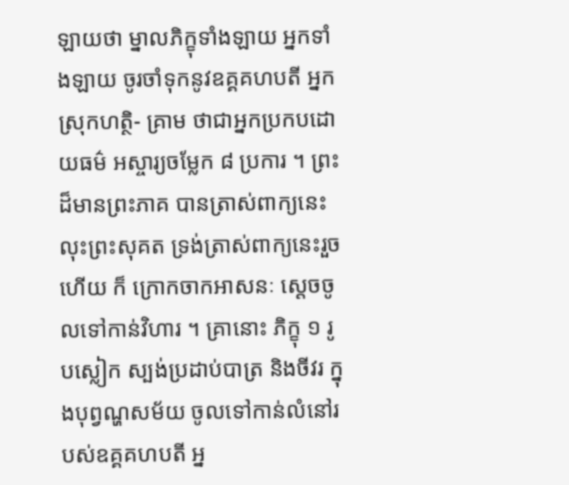ឡាយថា ម្នាលភិក្ខុទាំងឡាយ អ្នកទាំងឡាយ ចូរចាំទុកនូវឧគ្គគហបតី អ្នកស្រុកហត្ថិ- គ្រាម ថាជាអ្នកប្រកបដោយធម៌ អស្ចារ្យចម្លែក ៨ ប្រការ ។ ព្រះដ៏មានព្រះភាគ បានត្រាស់ពាក្យនេះ លុះព្រះសុគត ទ្រង់ត្រាស់ពាក្យនេះរួចហើយ ក៏ ក្រោកចាកអាសនៈ ស្តេចចូលទៅកាន់វិហារ ។ គ្រានោះ ភិក្ខុ ១ រូបស្លៀក ស្បង់ប្រដាប់បាត្រ និងចីវរ ក្នុងបុព្វណ្ហសម័យ ចូលទៅកាន់លំនៅរបស់ឧគ្គគហបតី អ្ន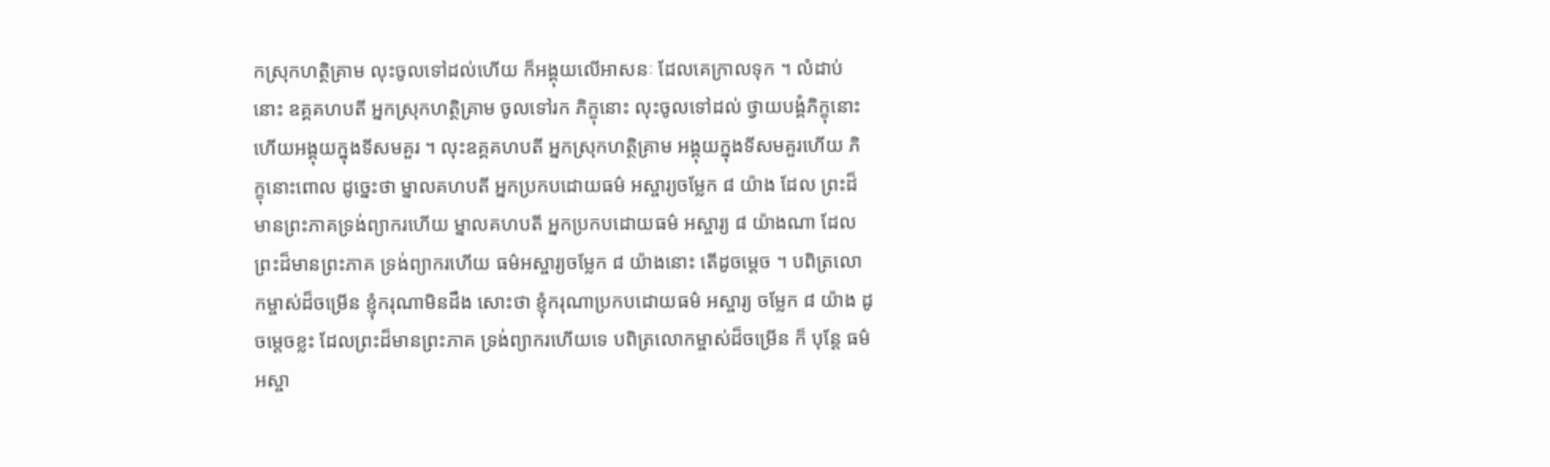កស្រុកហត្ថិគ្រាម លុះចូលទៅដល់ហើយ ក៏អង្គុយលើអាសនៈ ដែលគេក្រាលទុក ។ លំដាប់នោះ ឧគ្គគហបតី អ្នកស្រុកហត្ថិគ្រាម ចូលទៅរក ភិក្ខុនោះ លុះចូលទៅដល់ ថ្វាយបង្គំភិក្ខុនោះ ហើយអង្គុយក្នុងទីសមគួរ ។ លុះឧគ្គគហបតី អ្នកស្រុកហត្ថិគ្រាម អង្គុយក្នុងទីសមគួរហើយ ភិក្ខុនោះពោល ដូច្នេះថា ម្នាលគហបតី អ្នកប្រកបដោយធម៌ អស្ចារ្យចម្លែក ៨ យ៉ាង ដែល ព្រះដ៏មានព្រះភាគទ្រង់ព្យាករហើយ ម្នាលគហបតី អ្នកប្រកបដោយធម៌ អស្ចារ្យ ៨ យ៉ាងណា ដែលព្រះដ៏មានព្រះភាគ ទ្រង់ព្យាករហើយ ធម៌អស្ចារ្យចម្លែក ៨ យ៉ាងនោះ តើដូចម្តេច ។ បពិត្រលោកម្ចាស់ដ៏ចម្រើន ខ្ញុំករុណាមិនដឹង សោះថា ខ្ញុំករុណាប្រកបដោយធម៌ អស្ចារ្យ ចម្លែក ៨ យ៉ាង ដូចម្តេចខ្លះ ដែលព្រះដ៏មានព្រះភាគ ទ្រង់ព្យាករហើយទេ បពិត្រលោកម្ចាស់ដ៏ចម្រើន ក៏ បុន្តែ ធម៌អស្ចា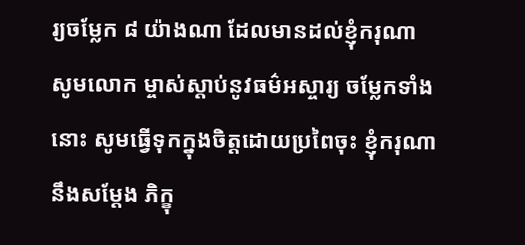រ្យចម្លែក ៨ យ៉ាងណា ដែលមានដល់ខ្ញុំករុណា សូមលោក ម្ចាស់ស្តាប់នូវធម៌អស្ចារ្យ ចម្លែកទាំងនោះ សូមធ្វើទុកក្នុងចិត្តដោយប្រពៃចុះ ខ្ញុំករុណានឹងសម្តែង ភិក្ខុ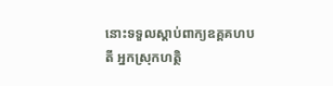នោះទទួលស្តាប់ពាក្យឧគ្គគហបតី អ្នកស្រុកហត្ថិ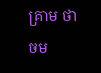គ្រាម ថា ចម